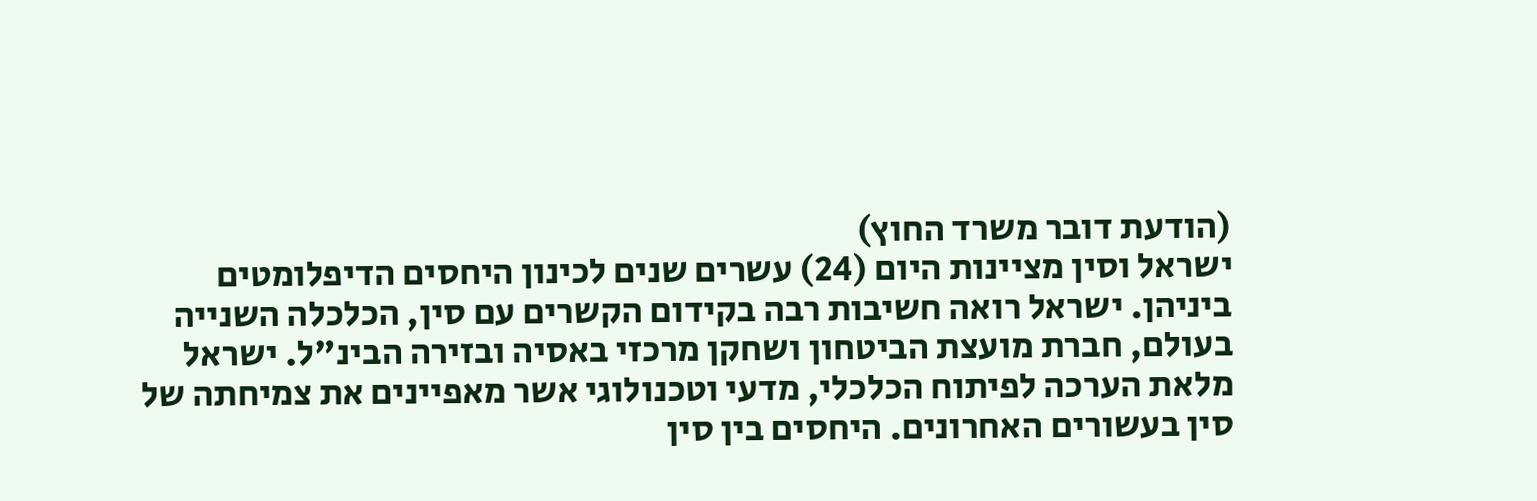(הודעת דובר משרד החוץ)
ישראל וסין מציינות היום (24) עשרים שנים לכינון היחסים הדיפלומטים ביניהן. ישראל רואה חשיבות רבה בקידום הקשרים עם סין, הכלכלה השנייה בעולם, חברת מועצת הביטחון ושחקן מרכזי באסיה ובזירה הבינ"ל. ישראל מלאת הערכה לפיתוח הכלכלי, מדעי וטכנולוגי אשר מאפיינים את צמיחתה של סין בעשורים האחרונים. היחסים בין סין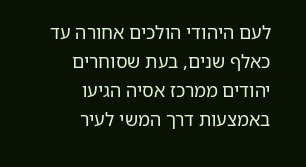לעם היהודי הולכים אחורה עד כאלף שנים, בעת שסוחרים יהודים ממרכז אסיה הגיעו באמצעות דרך המשי לעיר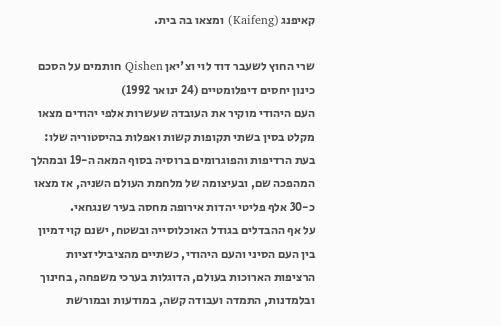קאיפנג (Kaifeng) ומצאו בה בית.

שרי החוץ לשעבר דוד לוי וצ'יאן Qishen חותמים על הסכם כינון יחסים דיפלומטיים (24 ינואר 1992)
העם היהודי מוקיר את העובדה שעשרות אלפי יהודים מצאו מקלט בסין בשתי תקופות קשות ואפלות בהיסטוריה שלו: בעת הרדיפות והפוגרומים ברוסיה בסוף המאה ה-19 ובמהלך המהפכה שם, ובעיצומה של מלחמת העולם השניה, אז מצאו כ-30 אלף פליטי יהדות אירופה מחסה בעיר שנגחאי.
על אף ההבדלים בגודל האוכלוסייה ובשטח, ישנם קוי דמיון בין העם הסיני והעם היהודי, כשתיים מהציביליזציות הרציפות הארוכות בעולם, הדוגלות בערכי משפחה, בחינוך ובלמדנות, התמדה ועבודה קשה, במודעות ובמורשת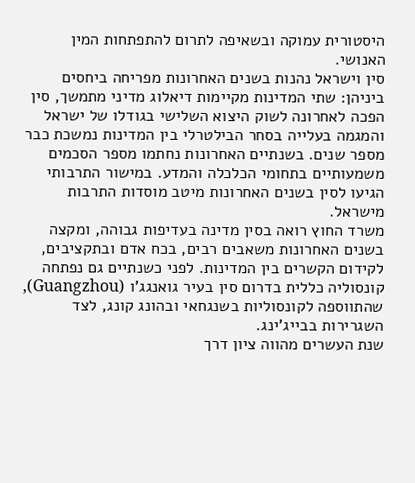היסטורית עמוקה ובשאיפה לתרום להתפתחות המין האנושי.
סין וישראל נהנות בשנים האחרונות מפריחה ביחסים ביניהן: שתי המדינות מקיימות דיאלוג מדיני מתמשך, סין הפכה לאחרונה לשוק היצוא השלישי בגודלו של ישראל והמגמה בעלייה בסחר הבילטרלי בין המדינות נמשכת כבר מספר שנים. בשנתיים האחרונות נחתמו מספר הסכמים משמעותיים בתחומי הכלכלה והמדע. במישור התרבותי הגיעו לסין בשנים האחרונות מיטב מוסדות התרבות מישראל.
משרד החוץ רואה בסין מדינה בעדיפות גבוהה, ומקצה בשנים האחרונות משאבים רבים, בכח אדם ובתקציבים, לקידום הקשרים בין המדינות. לפני כשנתיים גם נפתחה קונסוליה כללית בדרום סין בעיר גואנגג'ו (Guangzhou), שהתווספה לקונסוליות בשנגחאי ובהונג קונג, לצד השגרירות בבייג'ינג.
שנת העשרים מהווה ציון דרך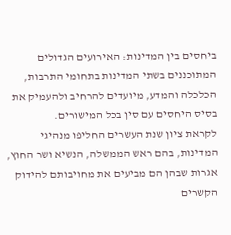ביחסים בין המדינות: האירועים הגדולים המתוכננים בשתי המדינות בתחומי התרבות, הכלכלה והמדע, מיועדים להרחיב ולהעמיק את בסיס היחסים עם סין בכל המישורים.
לקראת ציון שנת העשרים החליפו מנהיגי המדינות, בהם ראש הממשלה, הנשיא ושר החוץ, אגרות שבהן הם מביעים את מחויבותם להידוק הקשרים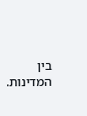בין המדינות.